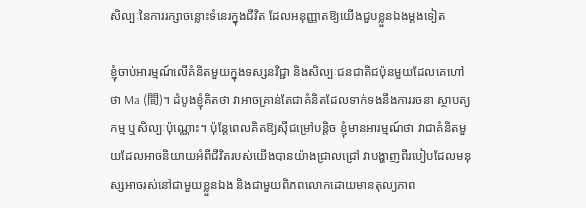សិល្បៈនៃការរក្សាចន្លោះទំនេរក្នុងជីវិត ដែលអនុញ្ញាតឱ្យយើងជួបខ្លួនឯងម្ដងទៀត

ខ្ញុំចាប់អារម្មណ៍លើគំនិតមួយក្នុងទស្សនវិជ្ជា និងសិល្បៈជនជាតិជប៉ុនមួយដែលគេហៅថា Ma (間)។ ដំបូងខ្ញុំគិតថា វាអាចគ្រាន់តែជាគំនិតដែលទាក់ទងនឹងការរចនា ស្ថាបត្យកម្ម ឬសិល្បៈប៉ុណ្ណោះ។ ប៉ុន្តែពេលគិតឱ្យស៊ីជម្រៅបន្តិច ខ្ញុំមានអារម្មណ៍ថា វាជាគំនិតមួយដែលអាចនិយាយអំពីជីវិតរបស់យើងបានយ៉ាងជ្រាលជ្រៅ វាបង្ហាញពីរបៀបដែលមនុស្សអាចរស់នៅជាមួយខ្លួនឯង និងជាមួយពិភពលោកដោយមានតុល្យភាព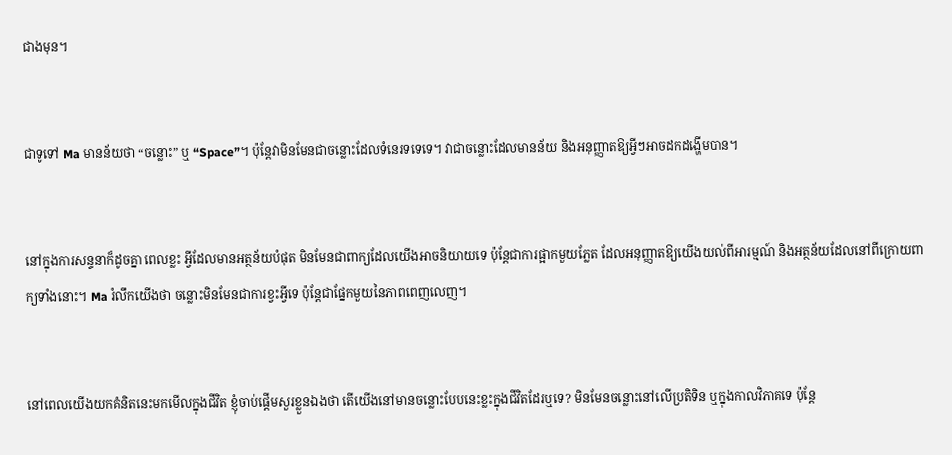ជាងមុន។


ជាទូទៅ Ma មានន័យថា “ចន្លោះ” ឬ “Space”។ ប៉ុន្តែវាមិនមែនជាចន្លោះដែលទំនេរទទេទេ។ វាជាចន្លោះដែលមានន័យ និងអនុញ្ញាតឱ្យអ្វីៗអាចដកដង្ហើមបាន។


នៅក្នុងការសន្ទនាក៏ដូចគ្នា ពេលខ្លះ អ្វីដែលមានអត្ថន័យបំផុត មិនមែនជាពាក្យដែលយើងអាចនិយាយទេ ប៉ុន្តែជាការផ្អាកមួយភ្លែត ដែលអនុញ្ញាតឱ្យយើងយល់ពីអារម្មណ៍ និងអត្ថន័យដែលនៅពីក្រោយពាក្យទាំងនោះ។ Ma រំលឹកយើងថា ចន្លោះមិនមែនជាការខ្វះអ្វីទេ ប៉ុន្តែជាផ្នែកមួយនៃភាពពេញលេញ។


នៅពេលយើងយកគំនិតនេះមកមើលក្នុងជីវិត ខ្ញុំចាប់ផ្តើមសួរខ្លួនឯងថា តើយើងនៅមានចន្លោះបែបនេះខ្លះក្នុងជីវិតដែរឬទេ? មិនមែនចន្លោះនៅលើប្រតិទិន ឬក្នុងកាលវិភាគទេ ប៉ុន្តែ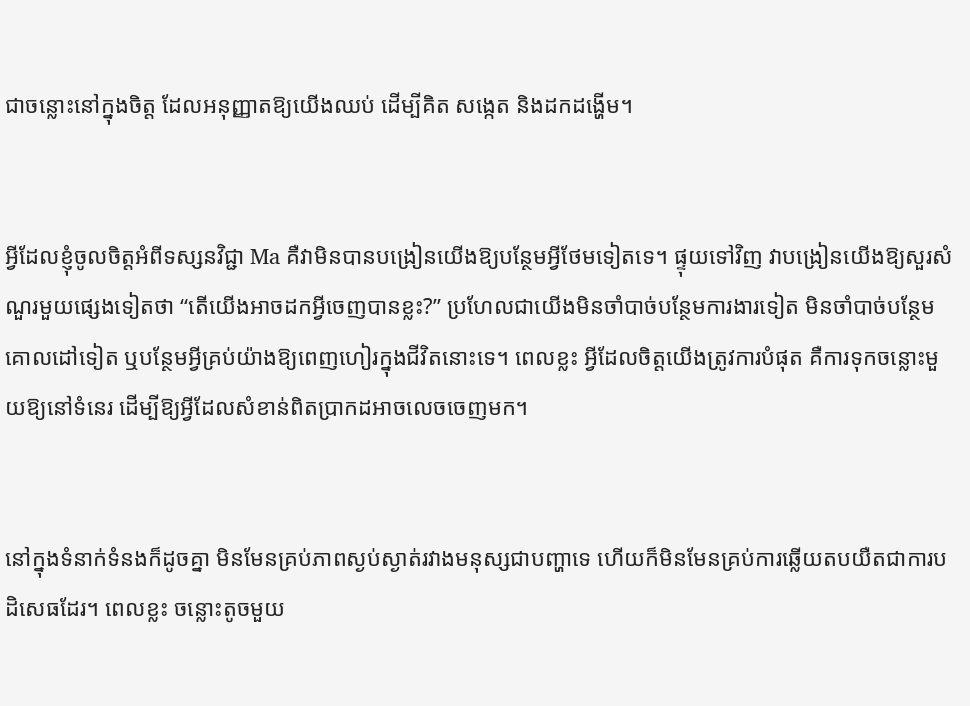ជាចន្លោះនៅក្នុងចិត្ត ដែលអនុញ្ញាតឱ្យយើងឈប់ ដើម្បីគិត សង្កេត និងដកដង្ហើម។


អ្វីដែលខ្ញុំចូលចិត្តអំពីទស្សនវិជ្ជា Ma គឺវាមិនបានបង្រៀនយើងឱ្យបន្ថែមអ្វីថែមទៀតទេ។ ផ្ទុយទៅវិញ វាបង្រៀនយើងឱ្យសួរសំណួរមួយផ្សេងទៀតថា “តើយើងអាចដកអ្វីចេញបានខ្លះ?” ប្រហែលជាយើងមិនចាំបាច់បន្ថែមការងារទៀត មិនចាំបាច់បន្ថែមគោលដៅទៀត ឬបន្ថែមអ្វីគ្រប់យ៉ាងឱ្យពេញហៀរក្នុងជីវិតនោះទេ។ ពេលខ្លះ អ្វីដែលចិត្តយើងត្រូវការបំផុត គឺការទុកចន្លោះមួយឱ្យនៅទំនេរ ដើម្បីឱ្យអ្វីដែលសំខាន់ពិតប្រាកដអាចលេចចេញមក។


នៅក្នុងទំនាក់ទំនងក៏ដូចគ្នា មិនមែនគ្រប់ភាពស្ងប់ស្ងាត់រវាងមនុស្សជាបញ្ហាទេ ហើយក៏មិនមែនគ្រប់ការឆ្លើយតបយឺតជាការបដិសេធដែរ។ ពេលខ្លះ ចន្លោះតូចមួយ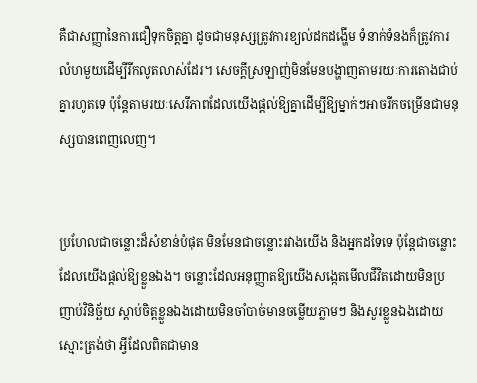គឺជាសញ្ញានៃការជឿទុកចិត្តគ្នា ដូចជាមនុស្សត្រូវការខ្យល់ដកដង្ហើម ទំនាក់ទំនងក៏ត្រូវការលំហមួយដើម្បីរីកលូតលាស់ដែរ។ សេចក្ដីស្រឡាញ់មិនមែនបង្ហាញតាមរយៈការតោងជាប់គ្នារហូតទេ ប៉ុន្តែតាមរយៈសេរីភាពដែលយើងផ្តល់ឱ្យគ្នាដើម្បីឱ្យម្នាក់ៗអាចរីកចម្រើនជាមនុស្សបានពេញលេញ។


ប្រហែលជាចន្លោះដ៏សំខាន់បំផុត មិនមែនជាចន្លោះរវាងយើង និងអ្នកដទៃទេ ប៉ុន្តែជាចន្លោះដែលយើងផ្តល់ឱ្យខ្លួនឯង។ ចន្លោះដែលអនុញ្ញាតឱ្យយើងសង្កេតមើលជីវិតដោយមិនប្រញាប់វិនិច្ឆ័យ ស្តាប់ចិត្តខ្លួនឯងដោយមិនចាំបាច់មានចម្លើយភ្លាមៗ និងសួរខ្លួនឯងដោយស្មោះត្រង់ថា អ្វីដែលពិតជាមាន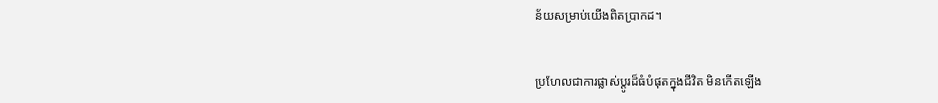ន័យសម្រាប់យើងពិតប្រាកដ។


ប្រហែលជាការផ្លាស់ប្តូរដ៏ធំបំផុតក្នុងជីវិត មិនកើតឡើង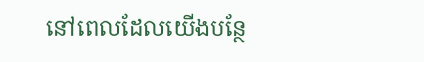នៅពេលដែលយើងបន្ថែ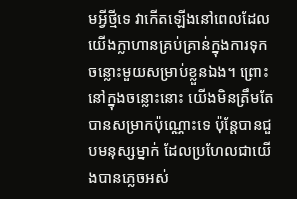មអ្វីថ្មីទេ វាកើតឡើងនៅពេលដែលយើងក្លាហានគ្រប់គ្រាន់ក្នុងការទុកចន្លោះមួយសម្រាប់ខ្លួនឯង។ ព្រោះនៅក្នុងចន្លោះនោះ យើងមិនត្រឹមតែបានសម្រាកប៉ុណ្ណោះទេ ប៉ុន្តែបានជួបមនុស្សម្នាក់ ដែលប្រហែលជាយើងបានភ្លេចអស់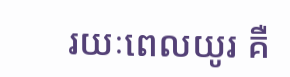រយៈពេលយូរ គឺ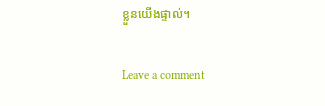ខ្លួនយើងផ្ទាល់។

Leave a comment